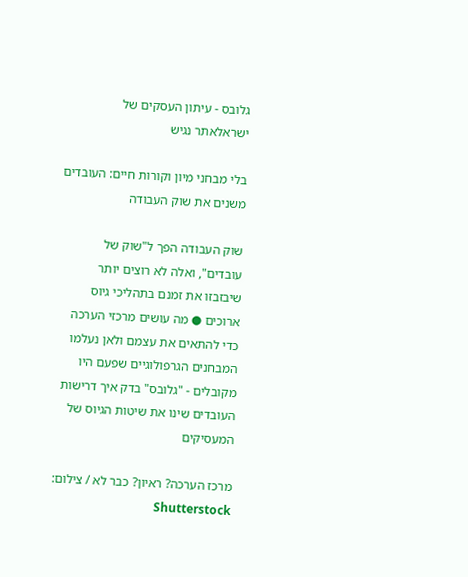גלובס - עיתון העסקים של ישראלאתר נגיש

בלי מבחני מיון וקורות חיים: העובדים משנים את שוק העבודה

שוק העבודה הפך ל"שוק של עובדים", ואלה לא רוצים יותר שיבזבזו את זמנם בתהליכי גיוס ארוכים ● מה עושים מרכזי הערכה כדי להתאים את עצמם ולאן נעלמו המבחנים הגרפולוגיים שפעם היו מקובלים - "גלובס" בדק איך דרישות העובדים שינו את שיטות הגיוס של המעסיקים

מרכז הערכה? ראיון? כבר לא / צילום: Shutterstock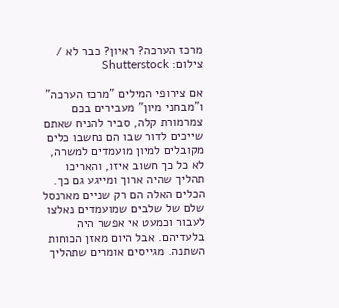מרכז הערכה? ראיון? כבר לא / צילום: Shutterstock

אם צירופי המילים "מרכז הערכה" ו"מבחני מיון" מעבירים בכם צמרמורת קלה, סביר להניח שאתם שייכים לדור שבו הם נחשבו כלים מקובלים למיון מועמדים למשרה, לא כל כך חשוב איזו, והאריכו תהליך שהיה ארוך ומייגע גם כך. הכלים האלה הם רק שניים מארנסל שלם של שלבים שמועמדים נאלצו לעבור וכמעט אי אפשר היה בלעדיהם. אבל היום מאזן הכוחות השתנה. מגייסים אומרים שתהליך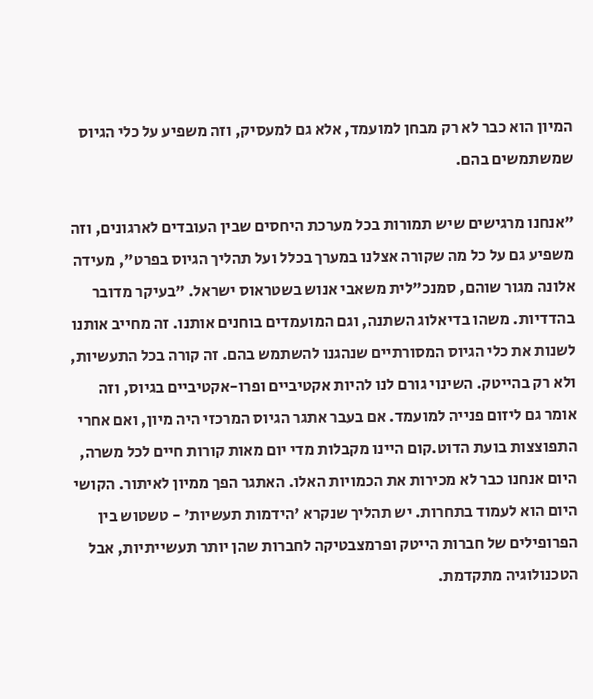המיון הוא כבר לא רק מבחן למועמד, אלא גם למעסיק, וזה משפיע על כלי הגיוס שמשתמשים בהם.

"אנחנו מרגישים שיש תמורות בכל מערכת היחסים שבין העובדים לארגונים, וזה משפיע גם על כל מה שקורה אצלנו במערך בכלל ועל תהליך הגיוס בפרט", מעידה אלונה מגור שוהם, סמנכ"לית משאבי אנוש בשטראוס ישראל. "בעיקר מדובר בהדדיות. משהו בדיאלוג השתנה, וגם המועמדים בוחנים אותנו. זה מחייב אותנו לשנות את כלי הגיוס המסורתיים שנהגנו להשתמש בהם. זה קורה בכל התעשיות, ולא רק בהייטק. השינוי גורם לנו להיות אקטיביים ופרו-אקטיביים בגיוס, וזה אומר גם ליזום פנייה למועמד. אם בעבר אתגר הגיוס המרכזי היה מיון, ואם אחרי התפוצצות בועת הדוט.קום היינו מקבלות מדי יום מאות קורות חיים לכל משרה, היום אנחנו כבר לא מכירות את הכמויות האלו. האתגר הפך ממיון לאיתור. הקושי היום הוא לעמוד בתחרות. יש תהליך שנקרא 'הידמות תעשיות' - טשטוש בין הפרופילים של חברות הייטק ופרמצבטיקה לחברות שהן יותר תעשייתיות, אבל הטכנולוגיה מתקדמת.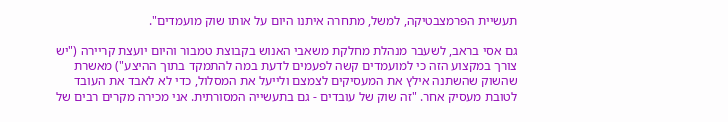תעשיית הפרמצבטיקה, למשל, מתחרה איתנו היום על אותו שוק מועמדים".

גם אסי בראב, לשעבר מנהלת מחלקת משאבי האנוש בקבוצת טמבור והיום יועצת קריירה ("יש צורך במקצוע הזה כי למועמדים קשה לפעמים לדעת במה להתמקד בתוך ההיצע") מאשרת שהשוק שהשתנה אילץ את המעסיקים לצמצם ולייעל את המסלול, כדי לא לאבד את העובד לטובת מעסיק אחר. "זה שוק של עובדים - גם בתעשייה המסורתית. אני מכירה מקרים רבים של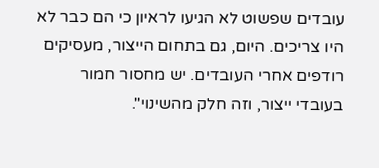עובדים שפשוט לא הגיעו לראיון כי הם כבר לא היו צריכים. היום, גם בתחום הייצור, מעסיקים רודפים אחרי העובדים. יש מחסור חמור בעובדי ייצור, וזה חלק מהשינוי".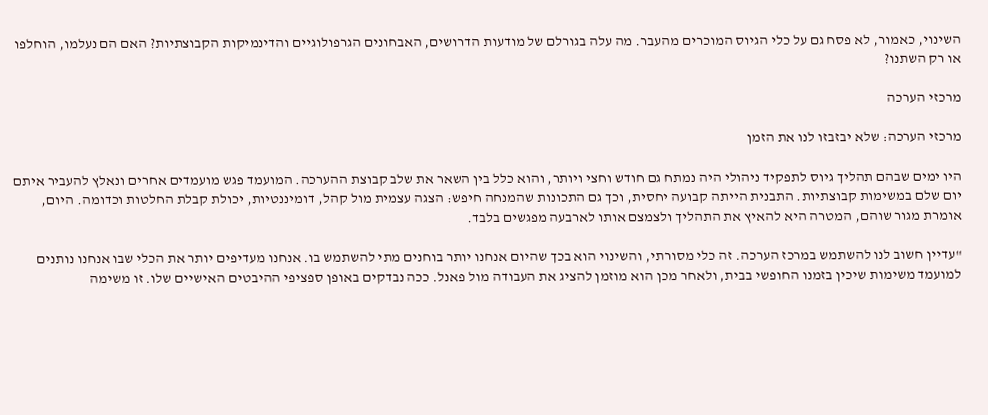השינוי, כאמור, לא פסח גם על כלי הגיוס המוכרים מהעבר. מה עלה בגורלם של מודעות הדרושים, האבחונים הגרפולוגיים והדינמיקות הקבוצתיות? האם הם נעלמו, הוחלפו או רק השתנו?

מרכזי הערכה

מרכזי הערכה: שלא יבזבזו לנו את הזמן

היו ימים שבהם תהליך גיוס לתפקיד ניהולי היה נמתח גם חודש וחצי ויותר, והוא כלל בין השאר את שלב קבוצת ההערכה. המועמד פגש מועמדים אחרים ונאלץ להעביר איתם יום שלם במשימות קבוצתיות. התבנית הייתה קבועה יחסית, וכך גם התכונות שהמנחה חיפש: הצגה עצמית מול קהל, דומיננטיות, יכולת קבלת החלטות וכדומה. היום, אומרת מגור שוהם, המטרה היא להאיץ את התהליך ולצמצם אותו לארבעה מפגשים בלבד.

"עדיין חשוב לנו להשתמש במרכז הערכה. זה כלי מסורתי, והשינוי הוא בכך שהיום אנחנו יותר בוחנים מתי להשתמש בו. אנחנו מעדיפים יותר את הכלי שבו אנחנו נותנים למועמד משימות שיכין בזמנו החופשי בבית, ולאחר מכן הוא מוזמן להציג את העבודה מול פאנל. ככה נבדקים באופן ספציפי ההיבטים האישיים שלו. זו משימה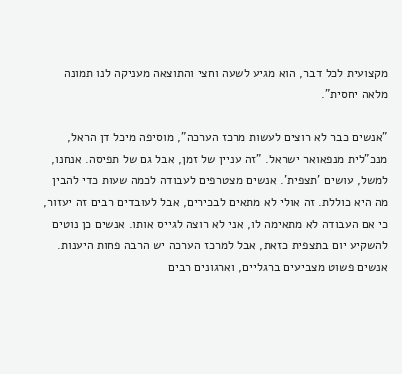מקצועית לכל דבר, הוא מגיע לשעה וחצי והתוצאה מעניקה לנו תמונה מלאה יחסית".

"אנשים כבר לא רוצים לעשות מרכז הערכה", מוסיפה מיכל דן הראל, מנכ"לית מנפאואר ישראל. "זה עניין של זמן, אבל גם של תפיסה. אנחנו, למשל, עושים 'תצפית'. אנשים מצטרפים לעבודה לכמה שעות כדי להבין מה היא כוללת. זה אולי לא מתאים לבכירים, אבל לעובדים רבים זה יעזור, כי אם העבודה לא מתאימה לו, אני לא רוצה לגייס אותו. אנשים כן נוטים להשקיע יום בתצפית כזאת, אבל למרכז הערכה יש הרבה פחות היענות. אנשים פשוט מצביעים ברגליים, וארגונים רבים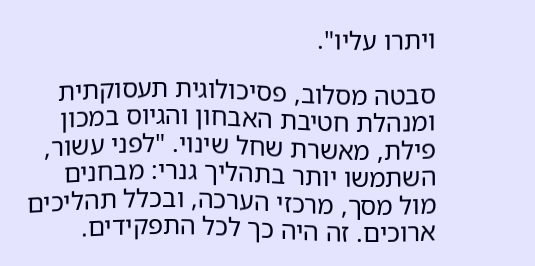ויתרו עליו".

סבטה מסלוב, פסיכולוגית תעסוקתית ומנהלת חטיבת האבחון והגיוס במכון פילת, מאשרת שחל שינוי. "לפני עשור, השתמשו יותר בתהליך גנרי: מבחנים מול מסך, מרכזי הערכה, ובכלל תהליכים ארוכים. זה היה כך לכל התפקידים.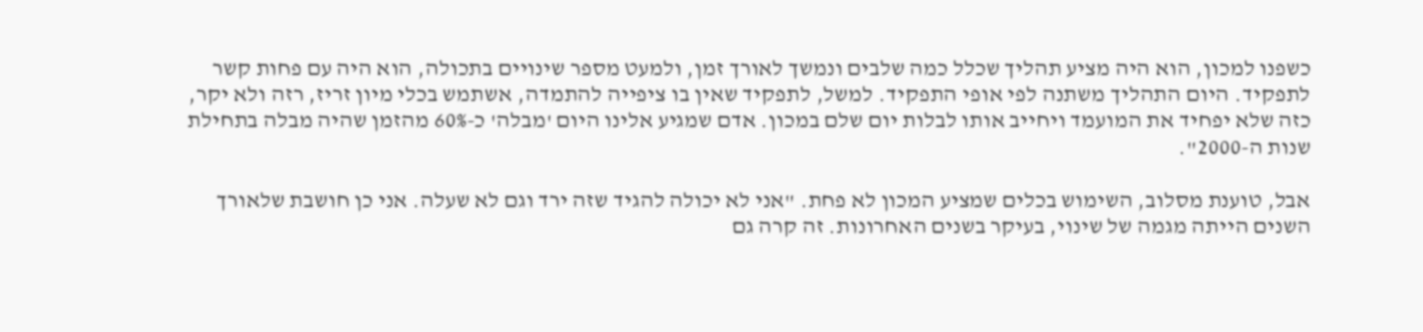כשפנו למכון, הוא היה מציע תהליך שכלל כמה שלבים ונמשך לאורך זמן, ולמעט מספר שינויים בתכולה, הוא היה עם פחות קשר לתפקיד. היום התהליך משתנה לפי אופי התפקיד. למשל, לתפקיד שאין בו ציפייה להתמדה, אשתמש בכלי מיון זריז, רזה ולא יקר, כזה שלא יפחיד את המועמד ויחייב אותו לבלות יום שלם במכון. אדם שמגיע אלינו היום 'מבלה' כ-60% מהזמן שהיה מבלה בתחילת שנות ה-2000".

אבל, טוענת מסלוב, השימוש בכלים שמציע המכון לא פחת. "אני לא יכולה להגיד שזה ירד וגם לא שעלה. אני כן חושבת שלאורך השנים הייתה מגמה של שינוי, בעיקר בשנים האחרונות. זה קרה גם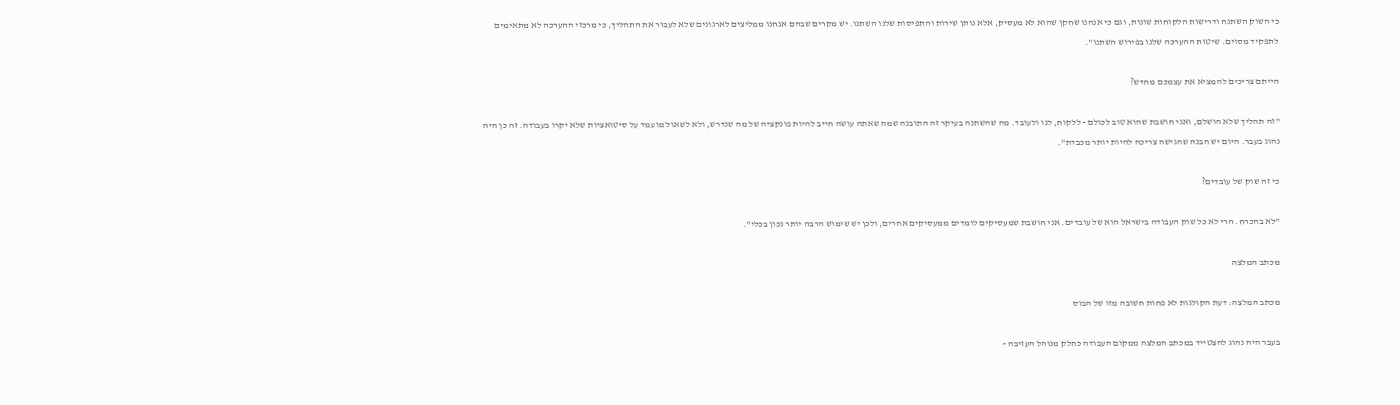כי השוק השתנה ודרישות הלקוחות שונות, וגם כי אנחנו שחקן שהוא לא מעסיק, אלא נותן שירות והתפיסות שלנו השתנו. יש מקרים שבהם אנחנו ממליצים לארגונים שלא לעבור את התהליך, כי מרכזי ההערכה לא מתאימים לתפקיד מסוים. שיטות ההערכה שלנו בפירוש השתנו".

הייתם צריכים להמציא את עצמכם מחדש?

"זה תהליך שלא הושלם, ואני חושבת שהוא טוב לכולם - ללקוח, לנו ולעובד. מה שהשתנה בעיקר זה התובנה שמה שאתה עושה חייב להיות פונקציה של מה שנדרש, ולא לשאול מועמד על סיטואציות שלא יקרו בעבודה. זה כן היה נהוג בעבר. היום יש הבנה שהגישה צריכה להיות יותר מכבדת".

כי זה שוק של עובדים?

"לא בהכרח. הרי לא כל שוק העבודה בישראל הוא של עובדים. אני חושבת שמעסיקים לומדים ממעסיקים אחרים, ולכן יש שימוש הרבה יותר נכון בכלי".

מכתב המלצה

מכתב המלצה: דעת הקולגות לא פחות חשובה מזו של הבוס

בעבר היה נהוג להצטייד במכתב המלצה ממקום העבודה כחלק מנוהל העזיבה -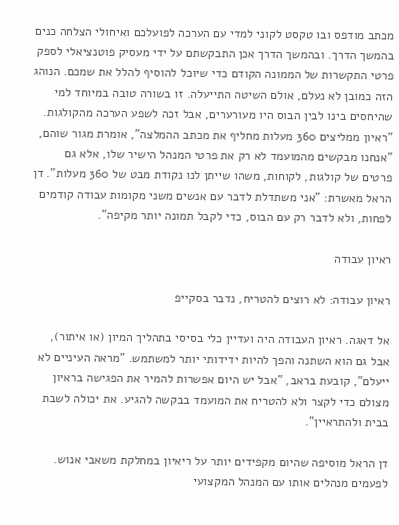מכתב מודפס ובו טקסט לקוני למדי עם הערכה לפועלכם ואיחולי הצלחה כנים בהמשך הדרך. ובהמשך הדרך אכן התבקשתם על ידי מעסיק פוטנציאלי לספק פרטי התקשרות של הממונה הקודם כדי שיוכל להוסיף להלל את שמכם. הנוהג הזה כמובן לא נעלם, אולם השיטה התייעלה. זו בשורה טובה במיוחד למי שהיחסים בינו לבין הבוס היו מעורערים, אבל זכה לשפע הערכה מהקולגות. "ראיון ממליצים 360 מעלות מחליף את מכתב ההמלצה", אומרת מגור שוהם, "אנחנו מבקשים מהמועמד לא רק את פרטי המנהל הישיר שלו, אלא גם פרטים של קולגות, לקוחות, משהו שייתן לנו נקודת מבט של 360 מעלות". דן הראל מאשרת: "אני משתדלת לדבר עם אנשים משני מקומות עבודה קודמים לפחות, ולא לדבר רק עם הבוס, כדי לקבל תמונה יותר מקיפה".

ראיון עבודה

ראיון עבודה: לא רוצים להטריח, נדבר בסקייפ

אל דאגה. ראיון העבודה היה ועדיין כלי בסיסי בתהליך המיון (או איתור), אבל גם הוא השתנה והפך להיות ידידותי יותר למשתמש. "מראה העיניים לא ייעלם", קובעת בראב, "אבל יש היום אפשרות להמיר את הפגישה בראיון מצולם כדי לקצר ולא להטריח את המועמד בבקשה להגיע. את יכולה לשבת בבית ולהתראיין".

דן הראל מוסיפה שהיום מקפידים יותר על ריאיון במחלקת משאבי אנוש. לפעמים מנהלים אותו עם המנהל המקצועי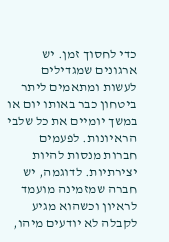כדי לחסוך זמן. יש ארגונים שמגדילים לעשות ומתאמים ליתר ביטחון כבר באותו יום או במשך יומיים את כל שלבי הראיונות. לפעמים חברות מנסות להיות יצירתיות. לדוגמה, יש חברה שמזמינה מועמד לראיון וכשהוא מגיע לקבלה לא יודעים מיהו,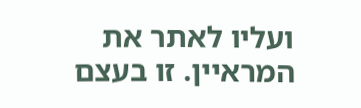ועליו לאתר את המראיין. זו בעצם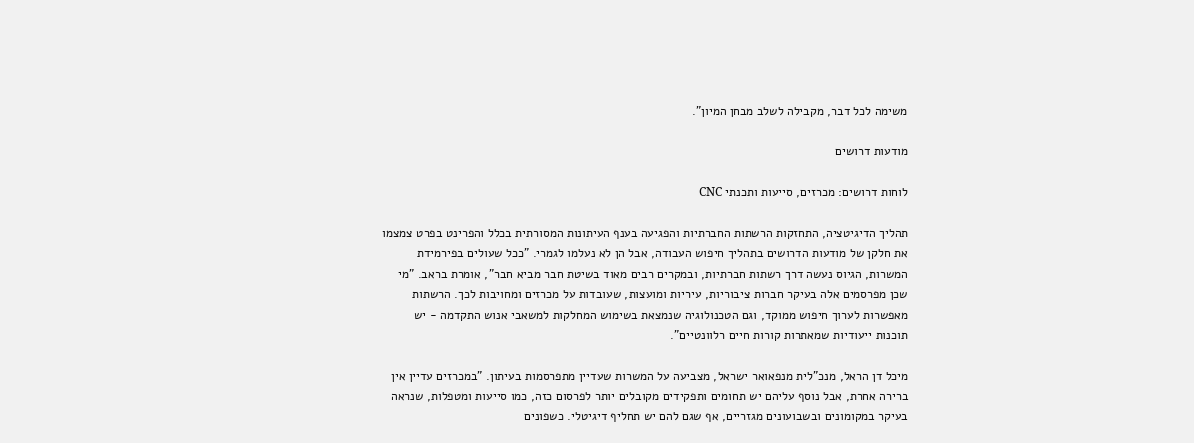משימה לכל דבר, מקבילה לשלב מבחן המיון".

מודעות דרושים

לוחות דרושים: מכרזים, סייעות ותכנתי CNC

תהליך הדיגיטציה, התחזקות הרשתות החברתיות והפגיעה בענף העיתונות המסורתית בכלל והפרינט בפרט צמצמו את חלקן של מודעות הדרושים בתהליך חיפוש העבודה, אבל הן לא נעלמו לגמרי. "ככל שעולים בפירמידת המשרות, הגיוס נעשה דרך רשתות חברתיות, ובמקרים רבים מאוד בשיטת חבר מביא חבר", אומרת בראב. "מי שכן מפרסמים אלה בעיקר חברות ציבוריות, עיריות ומועצות, שעובדות על מכרזים ומחויבות לכך. הרשתות מאפשרות לערוך חיפוש ממוקד, וגם הטכנולוגיה שנמצאת בשימוש המחלקות למשאבי אנוש התקדמה - יש תוכנות ייעודיות שמאתרות קורות חיים רלוונטיים".

מיכל דן הראל, מנכ"לית מנפאואר ישראל, מצביעה על המשרות שעדיין מתפרסמות בעיתון. "במכרזים עדיין אין ברירה אחרת, אבל נוסף עליהם יש תחומים ותפקידים מקובלים יותר לפרסום כזה, כמו סייעות ומטפלות, שנראה בעיקר במקומונים ובשבועונים מגזריים, אף שגם להם יש תחליף דיגיטלי. כשפונים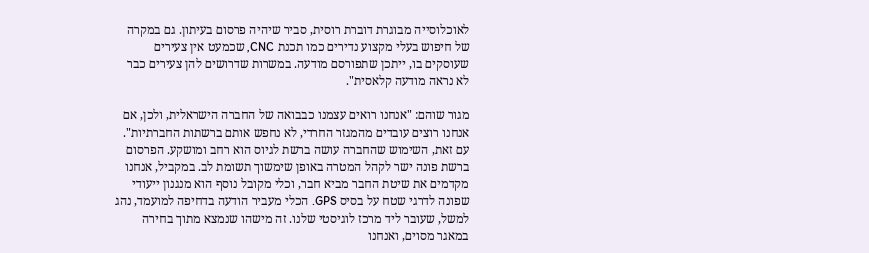לאוכלוסייה מבוגרת דוברת רוסית, סביר שיהיה פרסום בעיתון. גם במקרה של חיפוש בעלי מקצוע נדירים כמו תכנת CNC, שכמעט אין צעירים שעוסקים בו, ייתכן שתפורסם מודעה. במשרות שדרושים להן צעירים כבר לא נראה מודעה קלאסית".

מגור שוהם: "אנחנו רואים עצמנו כבבואה של החברה הישראלית, ולכן, אם אנחנו רוצים עובדים מהמגזר החרדי, לא נחפש אותם ברשתות החברתיות". עם זאת, השימוש שהחברה עושה ברשת לגיוס הוא רחב ומושקע. הפרסום ברשת פונה ישר לקהל המטרה באופן שימשוך תשומת לב. במקביל, אנחנו מקדמים את שיטת החבר מביא חבר, וכלי מקובל נוסף הוא מנגנון ייעודי שפונה לדרגי שטח על בסיס GPS. הכלי מעביר הודעה בדחיפה למועמד, נהג למשל, שעובר ליד מרכז לוגיסטי שלנו. זה מישהו שנמצא מתוך בחירה במאגר מסוים, ואנחנו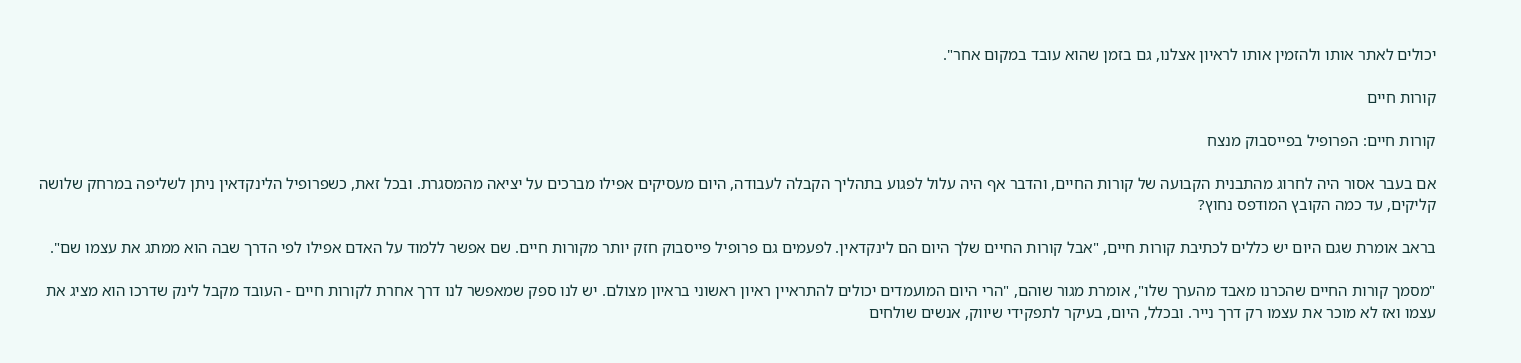יכולים לאתר אותו ולהזמין אותו לראיון אצלנו, גם בזמן שהוא עובד במקום אחר".

קורות חיים

קורות חיים: הפרופיל בפייסבוק מנצח

אם בעבר אסור היה לחרוג מהתבנית הקבועה של קורות החיים, והדבר אף היה עלול לפגוע בתהליך הקבלה לעבודה, היום מעסיקים אפילו מברכים על יציאה מהמסגרת. ובכל זאת, כשפרופיל הלינקדאין ניתן לשליפה במרחק שלושה קליקים, עד כמה הקובץ המודפס נחוץ?

בראב אומרת שגם היום יש כללים לכתיבת קורות חיים, "אבל קורות החיים שלך היום הם לינקדאין. לפעמים גם פרופיל פייסבוק חזק יותר מקורות חיים. שם אפשר ללמוד על האדם אפילו לפי הדרך שבה הוא ממתג את עצמו שם".

"מסמך קורות החיים שהכרנו מאבד מהערך שלו", אומרת מגור שוהם, "הרי היום המועמדים יכולים להתראיין ראיון ראשוני בראיון מצולם. יש לנו ספק שמאפשר לנו דרך אחרת לקורות חיים - העובד מקבל לינק שדרכו הוא מציג את עצמו ואז לא מוכר את עצמו רק דרך נייר. ובכלל, היום, בעיקר לתפקידי שיווק, אנשים שולחים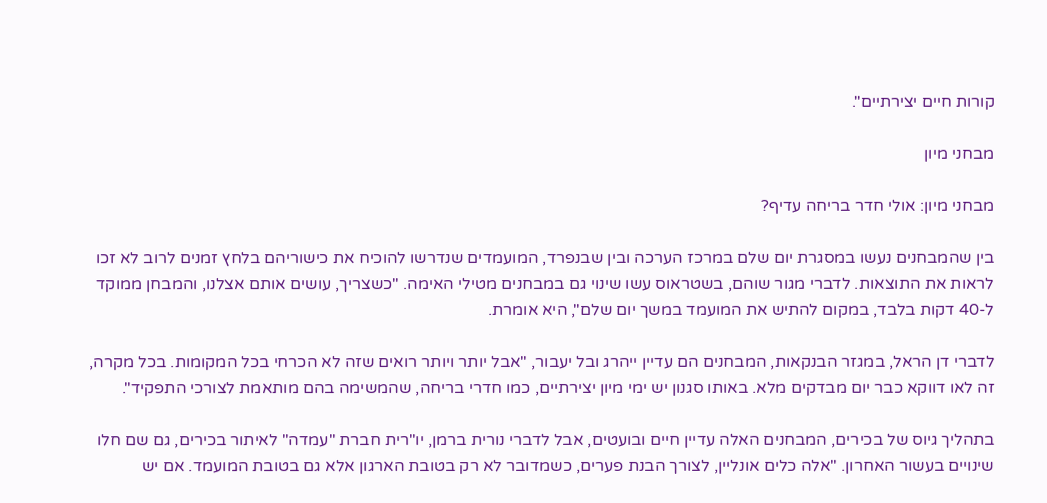קורות חיים יצירתיים".

מבחני מיון

מבחני מיון: אולי חדר בריחה עדיף?

בין שהמבחנים נעשו במסגרת יום שלם במרכז הערכה ובין שבנפרד, המועמדים שנדרשו להוכיח את כישוריהם בלחץ זמנים לרוב לא זכו לראות את התוצאות. לדברי מגור שוהם, בשטראוס עשו שינוי גם במבחנים מטילי האימה. "כשצריך, עושים אותם אצלנו, והמבחן ממוקד ל-40 דקות בלבד, במקום להתיש את המועמד במשך יום שלם", היא אומרת.

לדברי דן הראל, במגזר הבנקאות, המבחנים הם עדיין ייהרג ובל יעבור, "אבל יותר ויותר רואים שזה לא הכרחי בכל המקומות. בכל מקרה, זה לאו דווקא כבר יום מבדקים מלא. באותו סגנון יש ימי מיון יצירתיים, כמו חדרי בריחה, שהמשימה בהם מותאמת לצורכי התפקיד".

בתהליך גיוס של בכירים, המבחנים האלה עדיין חיים ובועטים, אבל לדברי נורית ברמן, יו"רית חברת "עמדה" לאיתור בכירים, גם שם חלו שינויים בעשור האחרון. "אלה כלים אונליין, לצורך הבנת פערים, כשמדובר לא רק בטובת הארגון אלא גם בטובת המועמד. אם יש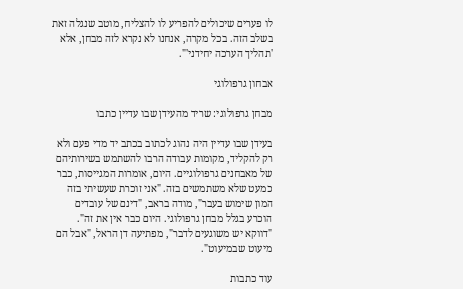לו פערים שיכולים להפריע לו להצליח, מוטב שנגלה זאת בשלב הזה. בכל מקרה, אנחנו לא נקרא לזה מבחן, אלא 'תהליך הערכה יחידני'".

אבחון גרפולוגי

מבחן גרפולוגי: שריד מהעידן שבו עדיין כתבו

בעידן שבו עדיין היה נהוג לכתוב בכתב יד מדי פעם ולא רק להקליד, מקומות עבודה הרבו להשתמש בשירותיהם של מאבחנים גרפולוגיים. היום, אומרות המגייסות, כבר כמעט שלא משתמשים בזה. "אני זוכרת שעשיתי בזה המון שימוש בעבר", מודה בראב, "דינם של עובדים הוכרע בגלל מבחן גרפולוגי. היום כבר אין את זה". "דווקא יש משוגעים לדבר", מפתיעה דן הראל, "אבל הם מיעוט שבמיעוט".

עוד כתבות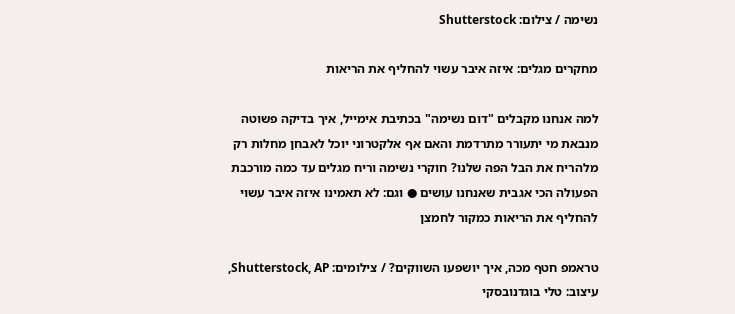נשימה / צילום: Shutterstock

מחקרים מגלים: איזה איבר עשוי להחליף את הריאות

למה אנחנו מקבלים "דום נשימה" בכתיבת אימייל, איך בדיקה פשוטה מנבאת מי יתעורר מתרדמת והאם אף אלקטרוני יוכל לאבחן מחלות רק מלהריח את הבל הפה שלנו? חוקרי נשימה וריח מגלים עד כמה מורכבת הפעולה הכי אגבית שאנחנו עושים ● וגם: לא תאמינו איזה איבר עשוי להחליף את הריאות כמקור לחמצן

טראמפ חטף מכה, איך יושפעו השווקים? / צילומים: Shutterstock, AP, עיצוב: טלי בוגדנובסקי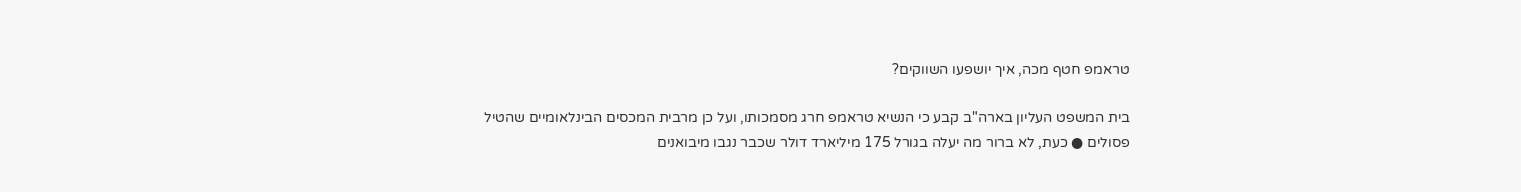טראמפ חטף מכה, איך יושפעו השווקים?

בית המשפט העליון בארה"ב קבע כי הנשיא טראמפ חרג מסמכותו, ועל כן מרבית המכסים הבינלאומיים שהטיל פסולים ● כעת, לא ברור מה יעלה בגורל 175 מיליארד דולר שכבר נגבו מיבואנים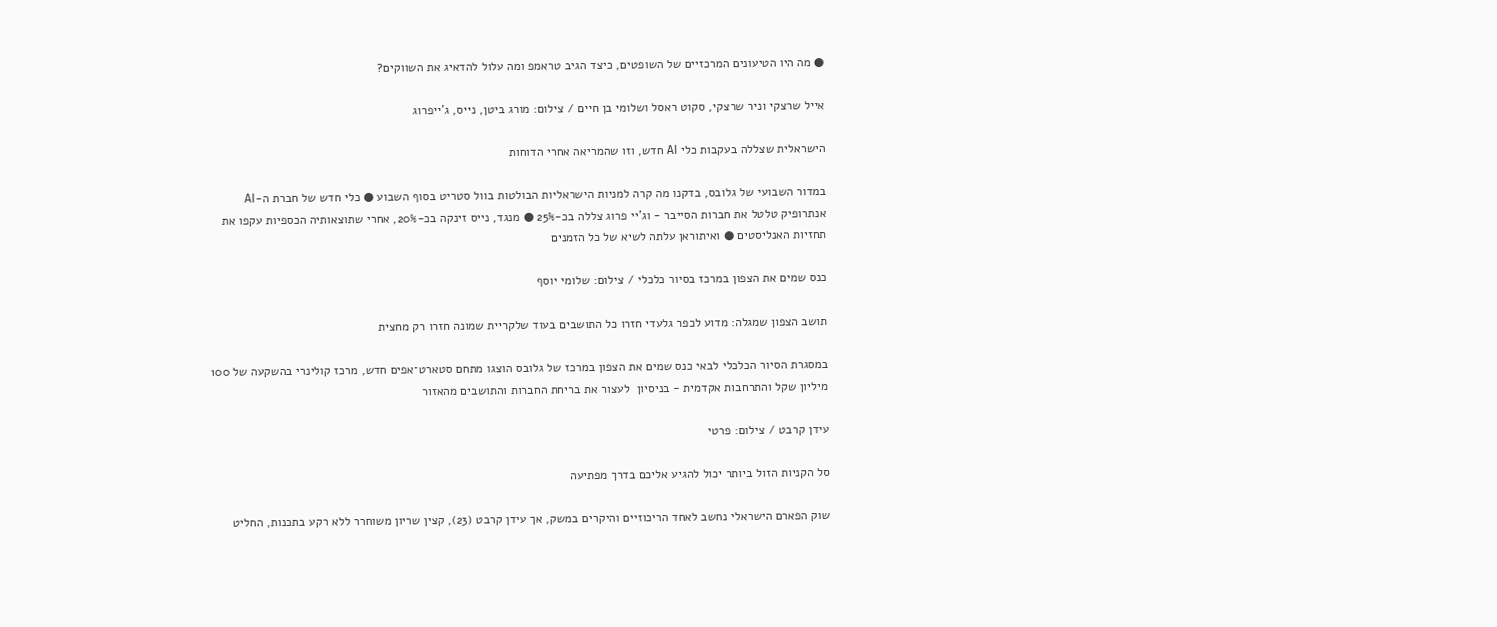● מה היו הטיעונים המרכזיים של השופטים, כיצד הגיב טראמפ ומה עלול להדאיג את השווקים?

אייל שרצקי וניר שרצקי, סקוט ראסל ושלומי בן חיים / צילום: מורג ביטן, נייס, ג'ייפרוג

הישראלית שצללה בעקבות כלי AI חדש, וזו שהמריאה אחרי הדוחות

במדור השבועי של גלובס, בדקנו מה קרה למניות הישראליות הבולטות בוול סטריט בסוף השבוע ● כלי חדש של חברת ה-AI אנתרופיק טלטל את חברות הסייבר - וג'יי פרוג צללה בכ-25% ● מנגד, נייס זינקה בכ-20%, אחרי שתוצאותיה הכספיות עקפו את תחזיות האנליסטים ● ואיתוראן עלתה לשיא של כל הזמנים

כנס שמים את הצפון במרכז בסיור כלכלי / צילום: שלומי יוסף

תושב הצפון שמגלה: מדוע לכפר גלעדי חזרו כל התושבים בעוד שלקריית שמונה חזרו רק מחצית

במסגרת הסיור הכלכלי לבאי כנס שמים את הצפון במרכז של גלובס הוצגו מתחם סטארט־אפים חדש, מרכז קולינרי בהשקעה של 100 מיליון שקל והתרחבות אקדמית - בניסיון  לעצור את בריחת החברות והתושבים מהאזור

עידן קרבט / צילום: פרטי

סל הקניות הזול ביותר יכול להגיע אליכם בדרך מפתיעה

שוק הפארם הישראלי נחשב לאחד הריכוזיים והיקרים במשק, אך עידן קרבט (23), קצין שריון משוחרר ללא רקע בתכנות, החליט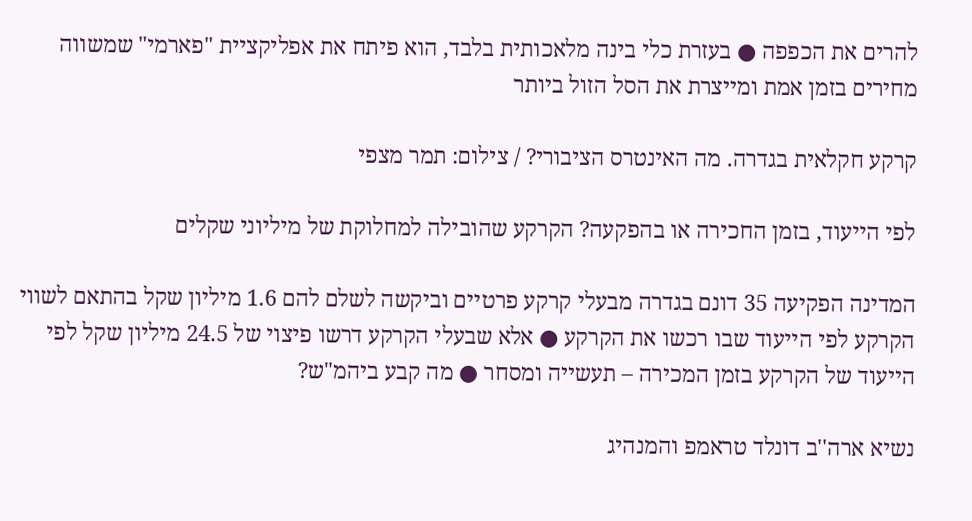להרים את הכפפה ● בעזרת כלי בינה מלאכותית בלבד, הוא פיתח את אפליקציית "פארמי" שמשווה מחירים בזמן אמת ומייצרת את הסל הזול ביותר

קרקע חקלאית בגדרה. מה האינטרס הציבורי? / צילום: תמר מצפי

לפי הייעוד, בזמן החכירה או בהפקעה? הקרקע שהובילה למחלוקת של מיליוני שקלים

המדינה הפקיעה 35 דונם בגדרה מבעלי קרקע פרטיים וביקשה לשלם להם 1.6 מיליון שקל בהתאם לשווי הקרקע לפי הייעוד שבו רכשו את הקרקע ● אלא שבעלי הקרקע דרשו פיצוי של 24.5 מיליון שקל לפי הייעוד של הקרקע בזמן המכירה – תעשייה ומסחר ● מה קבע ביהמ"ש?

נשיא ארה''ב דונלד טראמפ והמנהיג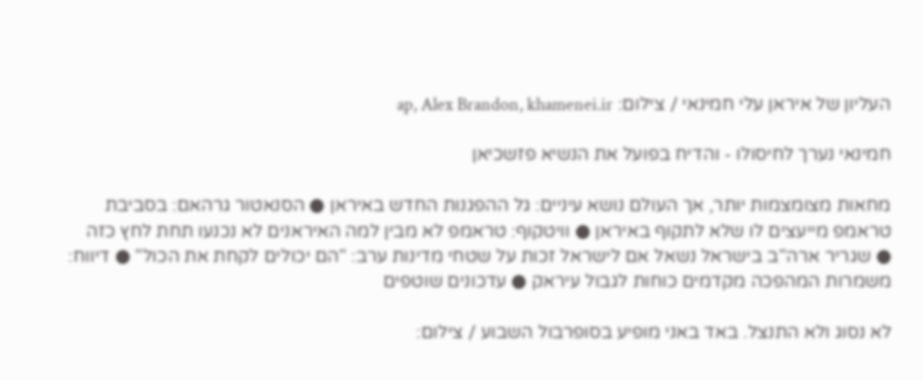העליון של איראן עלי חמינאי / צילום: ap, Alex Brandon, khamenei.ir

חמינאי נערך לחיסולו - והדיח בפועל את הנשיא פזשכיאן

מחאות מצומצמות יותר, אך העולם נושא עיניים: גל ההפגנות החדש באיראן ● הסנאטור גרהאם: בסביבת טראמפ מייעצים לו שלא לתקוף באיראן ● וויטקוף: טראמפ לא מבין למה האיראנים לא נכנעו תחת לחץ כזה ● שגריר ארה"ב בישראל נשאל אם לישראל זכות על שטחי מדינות ערב: "הם יכולים לקחת את הכול" ● דיווח: משמרות המהפכה מקדמים כוחות לגבול עיראק ● עדכונים שוטפים

לא נסוג ולא התנצל. באד באני מופיע בסופרבול השבוע / צילום: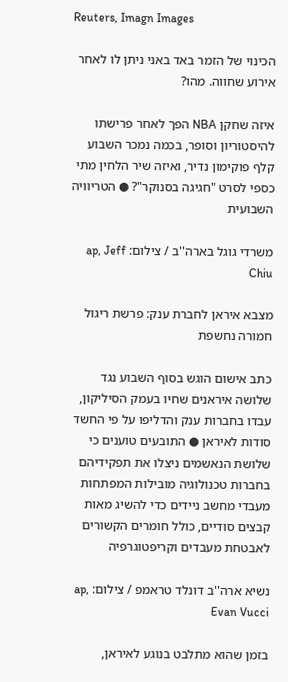Reuters, Imagn Images

הכינוי של הזמר באד באני ניתן לו לאחר אירוע שחווה. מהו?

איזה שחקן NBA הפך לאחר פרישתו להיסטוריון וסופר, בכמה נמכר השבוע קלף פוקימון נדיר, ואיזה שיר הלחין מתי כספי לסרט "חגיגה בסנוקר"? ● הטריוויה השבועית

משרדי גוגל בארה''ב / צילום: ap, Jeff Chiu

מצבא איראן לחברת ענק: פרשת ריגול חמורה נחשפת

כתב אישום הוגש בסוף השבוע נגד שלושה איראנים שחיו בעמק הסיליקון, עבדו בחברות ענק והדליפו על פי החשד סודות לאיראן ● התובעים טוענים כי שלושת הנאשמים ניצלו את תפקידיהם בחברות טכנולוגיה מובילות המפתחות מעבדי מחשב ניידים כדי להשיג מאות קבצים סודיים, כולל חומרים הקשורים לאבטחת מעבדים וקריפטוגרפיה

נשיא ארה''ב דונלד טראמפ / צילום: ap, Evan Vucci

בזמן שהוא מתלבט בנוגע לאיראן,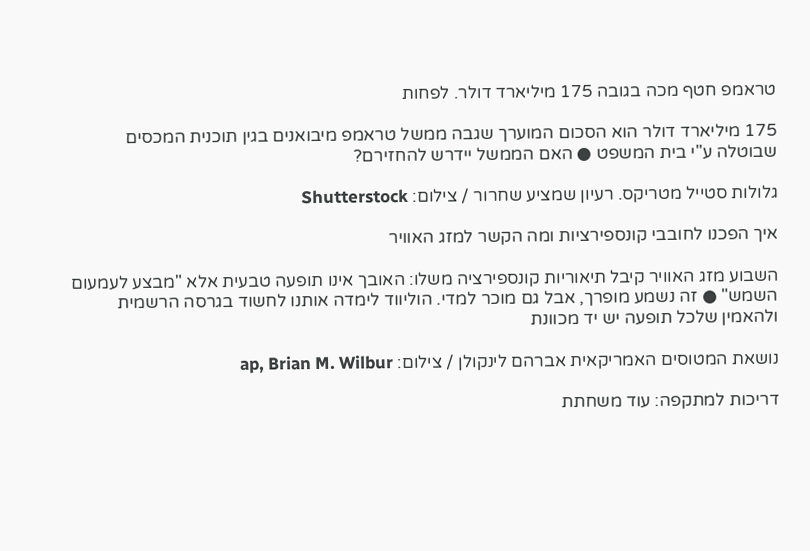טראמפ חטף מכה בגובה 175 מיליארד דולר. לפחות

175 מיליארד דולר הוא הסכום המוערך שגבה ממשל טראמפ מיבואנים בגין תוכנית המכסים שבוטלה ע"י בית המשפט ● האם הממשל יידרש להחזירם?

גלולות סטייל מטריקס. רעיון שמציע שחרור / צילום: Shutterstock

איך הפכנו לחובבי קונספירציות ומה הקשר למזג האוויר

השבוע מזג האוויר קיבל תיאוריות קונספירציה משלו: האובך אינו תופעה טבעית אלא "מבצע לעמעום השמש" ● זה נשמע מופרך, אבל גם מוכר למדי. הוליווד לימדה אותנו לחשוד בגרסה הרשמית ולהאמין שלכל תופעה יש יד מכוונת

נושאת המטוסים האמריקאית אברהם לינקולן / צילום: ap, Brian M. Wilbur

דריכות למתקפה: עוד משחתת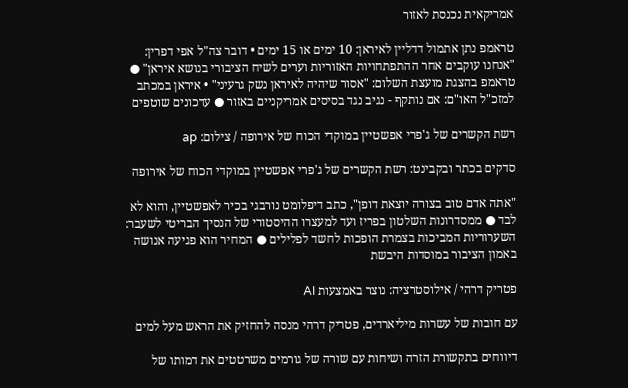אמריקאית נכנסת לאזור

טראמפ נתן אתמול דדליין לאיראן: 10 ימים או 15 ימים • דובר צה"ל אפי דפרין: "אנחנו עוקבים אחר ההתפתחויות האזוריות וערים לשיח הציבורי בנושא איראן" ● טראמפ בהצגת מועצת השלום: "אסור שיהיה לאיראן נשק גרעיני" • איראן במכתב למזכ"ל האו"ם: אם נותקף - נגיב נגד בסיסים אמריקניים באזור ● עדכונים שוטפים

רשת הקשרים של ג'פרי אפשטיין במוקדי הכוח של אירופה / צילום: ap

סדקים בכתר ובקבינט: רשת הקשרים של ג'פרי אפשטיין במוקדי הכוח של אירופה

"אתה אדם טוב בצורה יוצאת דופן", כתב דיפלומט נורבגי בכיר לאפשטיין, והוא לא לבד ● ממסדרונות השלטון בפריז ועד למעצרו ההיסטורי של הנסיך הבריטי לשעבר: השערוריות המביכות בצמרת הופכות לחשד לפלילים ● המחיר הוא פגיעה אנושה באמון הציבור במוסדות היבשת

פטריק דרהי / אילוסטרציה: נוצר באמצעות AI

עם חובות של עשרות מיליארדים, פטריק דרהי מנסה להחזיק את הראש מעל למים

דיווחים בתקשורת הזרה ושיחות עם שורה של גורמים משרטטים את דמותו של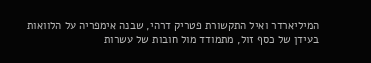המיליארדר ואיל התקשורת פטריק דרהי, שבנה אימפריה על הלוואות בעידן של כסף זול, מתמודד מול חובות של עשרות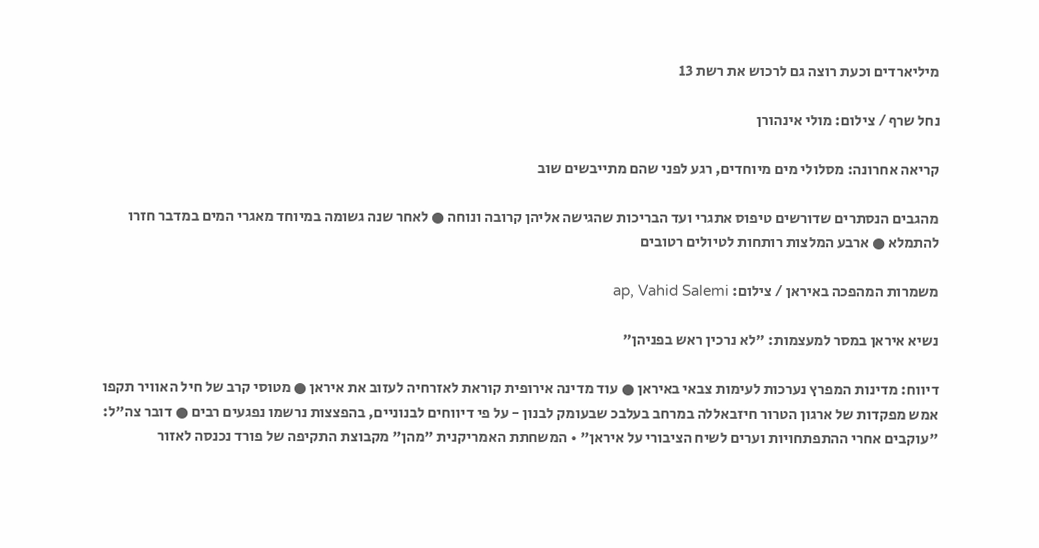מיליארדים וכעת רוצה גם לרכוש את רשת 13

נחל שרף / צילום: מולי אינהורן

קריאה אחרונה: מסלולי מים מיוחדים, רגע לפני שהם מתייבשים שוב

מהגבים הנסתרים שדורשים טיפוס אתגרי ועד הבריכות שהגישה אליהן קרובה ונוחה ● לאחר שנה גשומה במיוחד מאגרי המים במדבר חזרו להתמלא ● ארבע המלצות רותחות לטיולים רטובים

משמרות המהפכה באיראן / צילום: ap, Vahid Salemi

נשיא איראן במסר למעצמות: "לא נרכין ראש בפניהן"

דיווח: מדינות המפרץ נערכות לעימות צבאי באיראן ● עוד מדינה אירופית קוראת לאזרחיה לעזוב את איראן ● מטוסי קרב של חיל האוויר תקפו אמש מפקדות של ארגון הטרור חיזבאללה במרחב בעלבכ שבעומק לבנון - על פי דיווחים לבנוניים, בהפצצות נרשמו נפגעים רבים ● דובר צה"ל: "עוקבים אחרי ההתפתחויות וערים לשיח הציבורי על איראן" • המשחתת האמריקנית "מהן" מקבוצת התקיפה של פורד נכנסה לאזור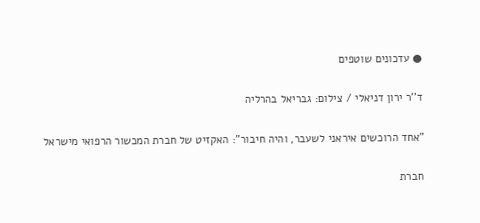● עדכונים שוטפים

ד''ר ירון דניאלי / צילום: גבריאל בהרליה

"אחד הרוכשים איראני לשעבר, והיה חיבור": האקזיט של חברת המכשור הרפואי מישראל

חברת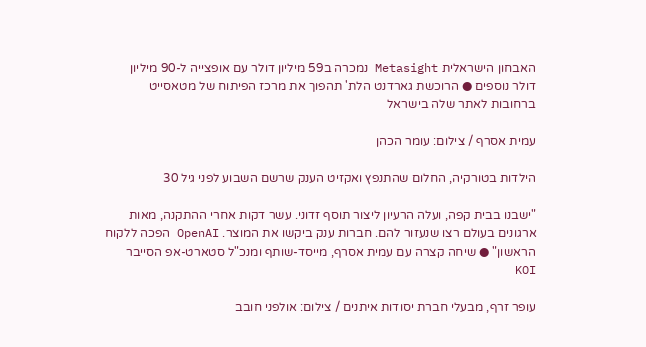האבחון הישראלית Metasight נמכרה ב59 מיליון דולר עם אופצייה ל-90 מיליון דולר נוספים ● הרוכשת גארדנט הלת' תהפוך את מרכז הפיתוח של מטאסייט ברחובות לאתר שלה בישראל

עמית אסרף / צילום: עומר הכהן

הילדות בטורקיה, החלום שהתנפץ ואקזיט הענק שרשם השבוע לפני גיל 30

"ישבנו בבית קפה, ועלה הרעיון ליצור תוסף זדוני. עשר דקות אחרי ההתקנה, מאות ארגונים בעולם רצו שנעזור להם. חברות ענק ביקשו את המוצר. OpenAI הפכה ללקוח הראשון" ● שיחה קצרה עם עמית אסרף, מייסד-שותף ומנכ"ל סטארט-אפ הסייבר KOI

עופר זרף, מבעלי חברת יסודות איתנים / צילום: אולפני חובב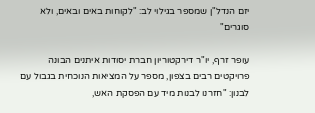יזם הנדל"ן שמספר בגילוי לב: "לקוחות באים ובאים, ולא סוגרים"

עופר זרף, יו"ר דירקטוריון חברת יסודות איתנים הבונה פרויקטים רבים בצפון, מספר על המציאות הנוכחית בגבול עם לבנון: "חזרנו לבנות מיד עם הפסקת האש,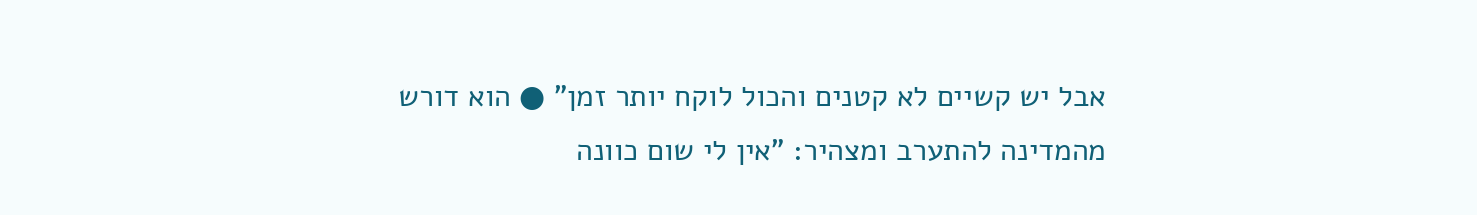אבל יש קשיים לא קטנים והכול לוקח יותר זמן" ● הוא דורש מהמדינה להתערב ומצהיר: "אין לי שום כוונה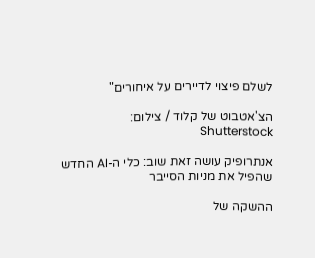לשלם פיצוי לדיירים על איחורים"

הצ'אטבוט של קלוד / צילום: Shutterstock

אנתרופיק עושה זאת שוב: כלי ה-AI החדש שהפיל את מניות הסייבר

ההשקה של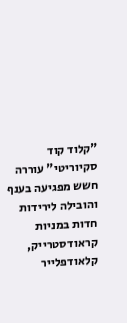"קלוד קוד סקיוריטי" עוררה חשש מפגיעה בענף והובילה לירידות חדות במניות קראודסטרייק, קלאודפלייר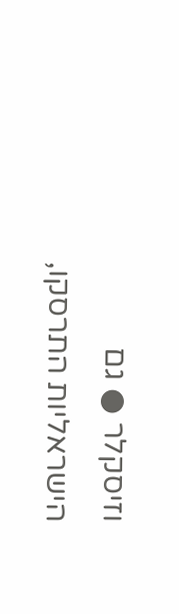וזיסקלר ● גם הישראליות התרסקו,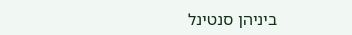ביניהן סנטינל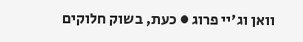וואן וג'יי פרוג ● כעת, בשוק חלוקים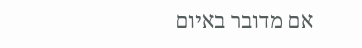אם מדובר באיום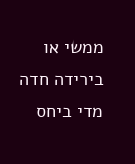ממשי או בירידה חדה מדי ביחס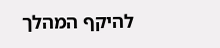להיקף המהלך